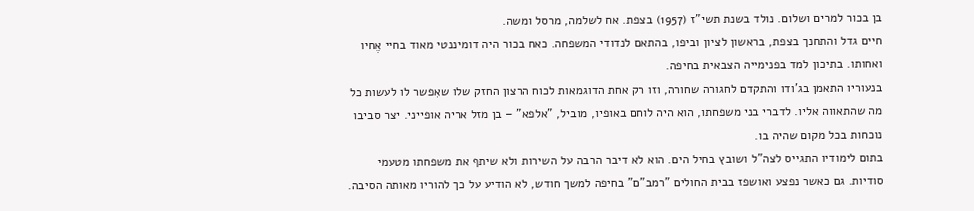בן בכור למרים ושלום. נולד בשנת תשי"ז (1957) בצפת. אח לשלמה, מרסל ומשה.
חיים גדל והתחנך בצפת, בראשון לציון וביפו, בהתאם לנדודי המשפחה. כאח בכור היה דומיננטי מאוד בחיי אֶחיו ואחותו. בתיכון למד בפנימייה הצבאית בחיפה.
בנעוריו התאמן בג'ודו והתקדם לחגורה שחורה, וזו רק אחת הדוגמאות לכוח הרצון החזק שלו שאִפשר לו לעשות כל מה שהתאווה אליו. לדברי בני משפחתו, הוא היה לוחם באופיו, מוביל, "אלפא" – בן מזל אריה אופייני. יצר סביבו נוכחות בכל מקום שהיה בו.
בתום לימודיו התגייס לצה"ל ושובץ בחיל הים. הוא לא דיבר הרבה על השירות ולא שיתף את משפחתו מטעמי סודיות. גם כאשר נפצע ואושפז בבית החולים "רמב"ם" בחיפה למשך חודש, לא הודיע על כך להוריו מאותה הסיבה.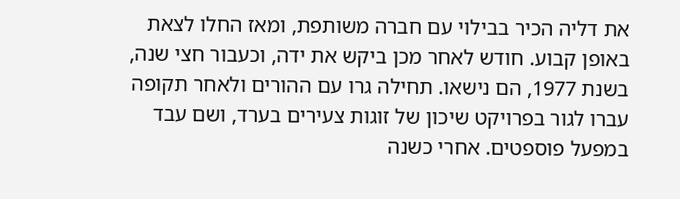את דליה הכיר בבילוי עם חברה משותפת, ומאז החלו לצאת באופן קבוע. חודש לאחר מכן ביקש את ידה, וכעבור חצי שנה, בשנת 1977, הם נישאו. תחילה גרו עם ההורים ולאחר תקופה עברו לגור בפרויקט שיכון של זוגות צעירים בערד, ושם עבד במפעל פוספטים. אחרי כשנה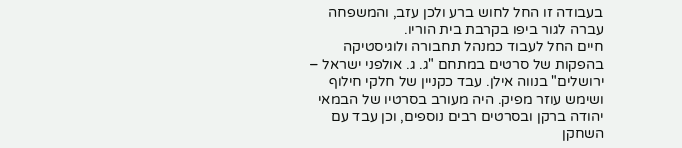בעבודה זו החל לחוש ברע ולכן עזב, והמשפחה עברה לגור ביפו בקרבת בית הוריו.
חיים החל לעבוד כמנהל תחבורה ולוגיסטיקה בהפקות של סרטים במתחם "ג. ג. אולפני ישראל – ירושלים" בנווה אילן. עבד כקניין של חלקי חילוף ושימש עוזר מפיק. היה מעורב בסרטיו של הבמאי יהודה ברקן ובסרטים רבים נוספים, וכן עבד עם השחקן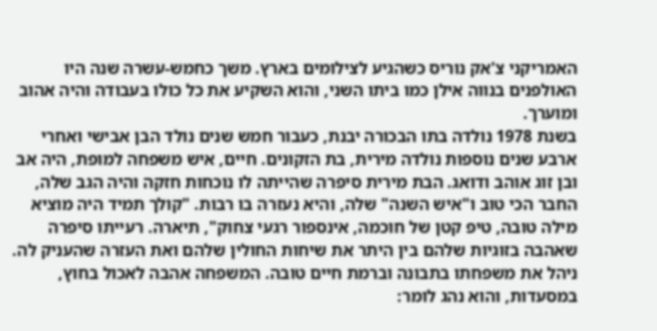האמריקני צ'אק נוריס כשהגיע לצילומים בארץ. משך כחמש-עשרה שנה היו האולפנים בנווה אילן כמו ביתו השני, והוא השקיע את כל כולו בעבודה והיה אהוב ומוערך.
בשנת 1978 נולדה בתו הבכורה יבנת, כעבור חמש שנים נולד הבן אבישי ואחרי ארבע שנים נוספות נולדה מירית, בת הזקונים. חיים, איש משפחה למופת, היה אב ובן זוג אוהב ודואג. הבת מירית סיפרה שהייתה לו נוכחות חזקה והיה הגב שלה, החבר הכי טוב ו"איש השנה" שלה, והיא נעזרה בו רבות. "קולך תמיד היה מוציא מילה טובה, טיפ קטן של חוכמה, אינספור רגעי צחוק", תיארה. רעייתו סיפרה שאהבה בזוגיות שלהם בין היתר את שיחות החולין שלהם ואת העזרה שהעניק לה.
ניהל את משפחתו בתבונה וברמת חיים טובה. המשפחה אהבה לאכול בחוץ, במסעדות, והוא נהג לומר: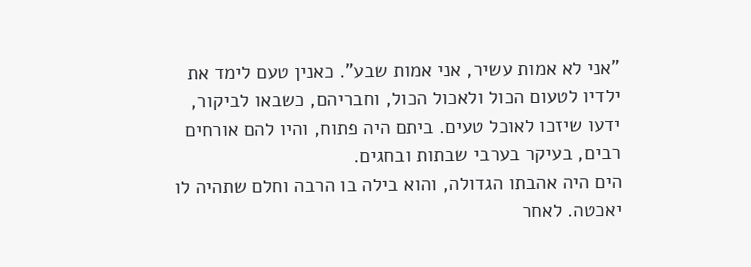"אני לא אמות עשיר, אני אמות שבע". כאנין טעם לימד את ילדיו לטעום הכול ולאכול הכול, וחבריהם, כשבאו לביקור, ידעו שיזכו לאוכל טעים. ביתם היה פתוח, והיו להם אורחים רבים, בעיקר בערבי שבתות ובחגים.
הים היה אהבתו הגדולה, והוא בילה בו הרבה וחלם שתהיה לו יאכטה. לאחר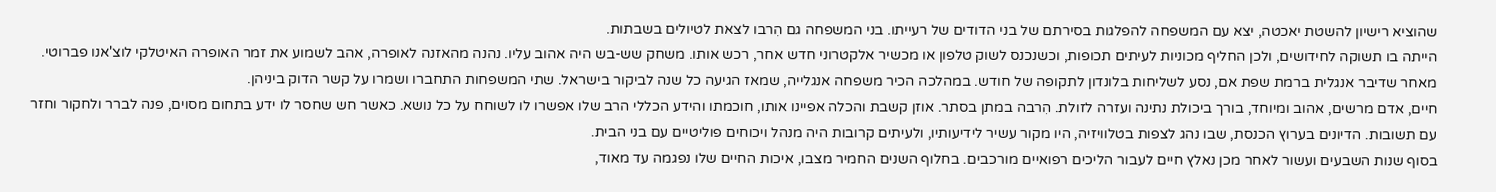שהוציא רישיון להשטת יאכטה, יצא עם המשפחה להפלגות בסירתם של בני הדודים של רעייתו. בני המשפחה גם הִרבו לצאת לטיולים בשבתות.
הייתה בו תשוקה לחידושים, ולכן החליף מכוניות לעיתים תכופות, וכשנכנס לשוק טלפון או מכשיר אלקטרוני חדש אחר, רכש אותו. משחק שש-בש היה אהוב עליו. נהנה מהאזנה לאופרה, אהב לשמוע את זמר האופרה האיטלקי לוצ'אנו פברוטי.
מאחר שדיבר אנגלית ברמת שפת אם, נסע לשליחות בלונדון לתקופה של חודש. במהלכה הכיר משפחה אנגלייה, שמאז הגיעה כל שנה לביקור בישראל. שתי המשפחות התחברו ושמרו על קשר הדוק ביניהן.
חיים, אדם מרשים, אהוב ומיוחד, בורך ביכולת נתינה ועזרה לזולת. הִרבה במתן בסתר. אוזן קשבת והכלה אפיינו אותו, חוכמתו והידע הכללי הרב שלו אפשרו לו לשוחח על כל נושא. כאשר חש שחסר לו ידע בתחום מסוים, פנה לברר ולחקור וחזר עם תשובות. הדיונים בערוץ הכנסת, שבו נהג לצפות בטלוויזיה, היו מקור עשיר לידיעותיו, ולעיתים קרובות היה מנהל ויכוחים פוליטיים עם בני הבית.
בסוף שנות השבעים ועשור לאחר מכן נאלץ חיים לעבור הליכים רפואיים מורכבים. בחלוף השנים החמיר מצבו, איכות החיים שלו נפגמה עד מאוד,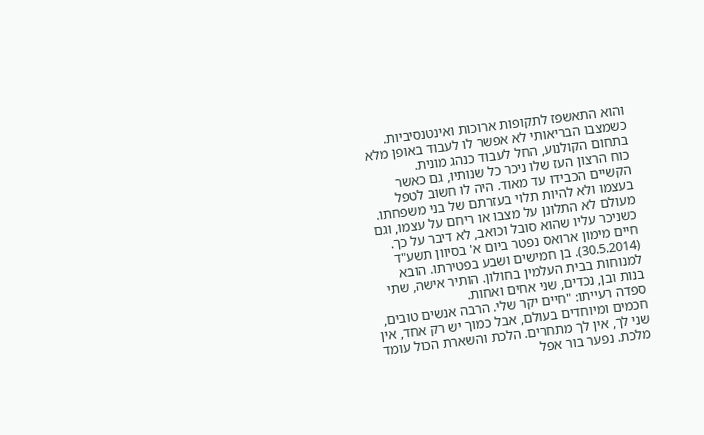והוא התאשפז לתקופות ארוכות ואינטנסיביות. כשמצבו הבריאותי לא אפשר לו לעבוד באופן מלא בתחום הקולנוע, החל לעבוד כנהג מונית.
כוח הרצון העז שלו ניכר כל שנותיו, גם כאשר הקשיים הכבידו עד מאוד. היה לו חשוב לטפל בעצמו ולא להיות תלוי בעזרתם של בני משפחתו. מעולם לא התלונן על מצבו או ריחם על עצמו, וגם כשניכר עליו שהוא סובל וכואב, לא דיבר על כך.
חיים מימון ארואס נפטר ביום א' בסיוון תשע"ד (30.5.2014). בן חמישים ושבע בפטירתו. הובא למנוחות בבית העלמין בחולון. הותיר אישה, שתי בנות ובן, נכדים, שני אחים ואחות.
ספדה רעייתו: "חיים יקר שלי. הרבה אנשים טובים, חכמים ומיוחדים בעולם, אבל כמוך יש רק אחד, אין שני לך, אין לך מתחרים. הלכת והשארת הכול עומד מלכת. נפער בור אפל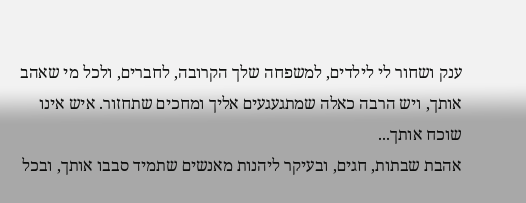ענק ושחור לי לילדים, למשפחה שלך הקרובה, לחברים, ולכל מי שאהב אותך, ויש הרבה כאלה שמתגעגעים אליך ומחכים שתחזור. איש אינו שוכח אותך...
אהבת שבתות, חגים, ובעיקר ליהנות מאנשים שתמיד סבבו אותך, ובכל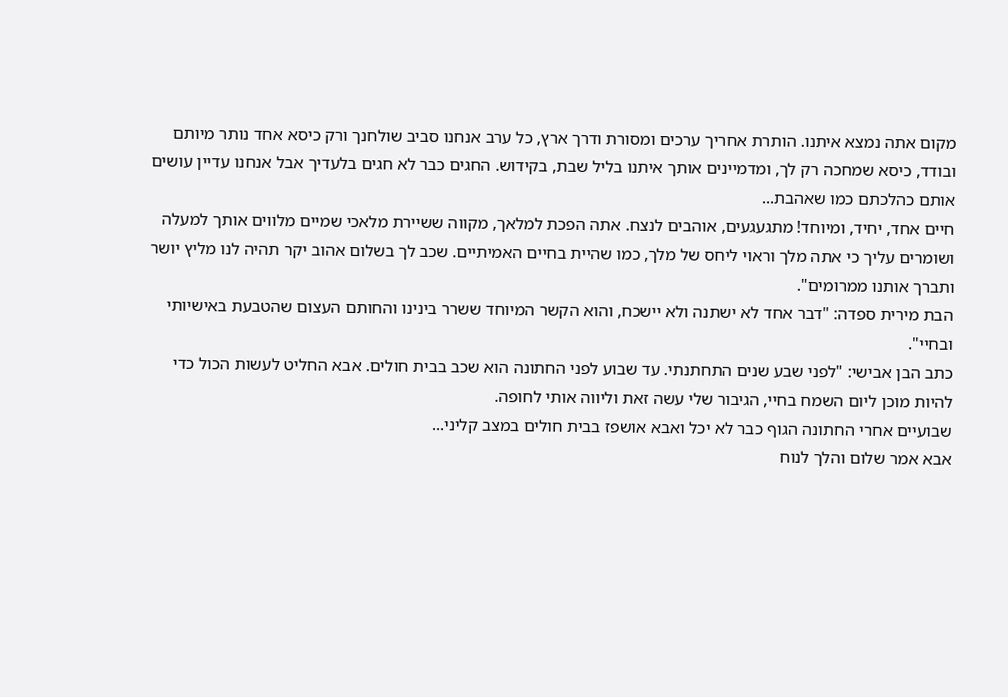מקום אתה נמצא איתנו. הותרת אחריך ערכים ומסורת ודרך ארץ, כל ערב אנחנו סביב שולחנך ורק כיסא אחד נותר מיותם ובודד, כיסא שמחכה רק לך, ומדמיינים אותך איתנו בליל שבת, בקידוש. החגים כבר לא חגים בלעדיך אבל אנחנו עדיין עושים אותם כהלכתם כמו שאהבת...
חיים אחד, יחיד, ומיוחד! מתגעגעים, אוהבים לנצח. אתה הפכת למלאך, מקווה ששיירת מלאכי שמיים מלווים אותך למעלה ושומרים עליך כי אתה מלך וראוי ליחס של מלך, כמו שהיית בחיים האמיתיים. שכב לך בשלום אהוב יקר תהיה לנו מליץ יושר ותברך אותנו ממרומים".
הבת מירית ספדה: "דבר אחד לא ישתנה ולא יישכח, והוא הקשר המיוחד ששרר בינינו והחותם העצום שהטבעת באישיותי ובחיי".
כתב הבן אבישי: "לפני שבע שנים התחתנתי. עד שבוע לפני החתונה הוא שכב בבית חולים. אבא החליט לעשות הכול כדי להיות מוכן ליום השמח בחיי, הגיבור שלי עשה זאת וליווה אותי לחופה.
שבועיים אחרי החתונה הגוף כבר לא יכל ואבא אושפז בבית חולים במצב קליני...
אבא אמר שלום והלך לנוח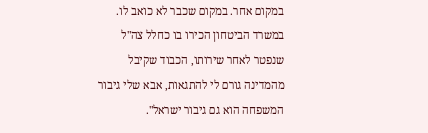במקום אחר. במקום שכבר לא כואב לו. במשרד הביטחון הכירו בו כחלל צה"ל שנפטר לאחר שירותו, הכבוד שקיבל מהמדינה גורם לי להתגאות, אבא שלי גיבור המשפחה הוא גם גיבור ישראל".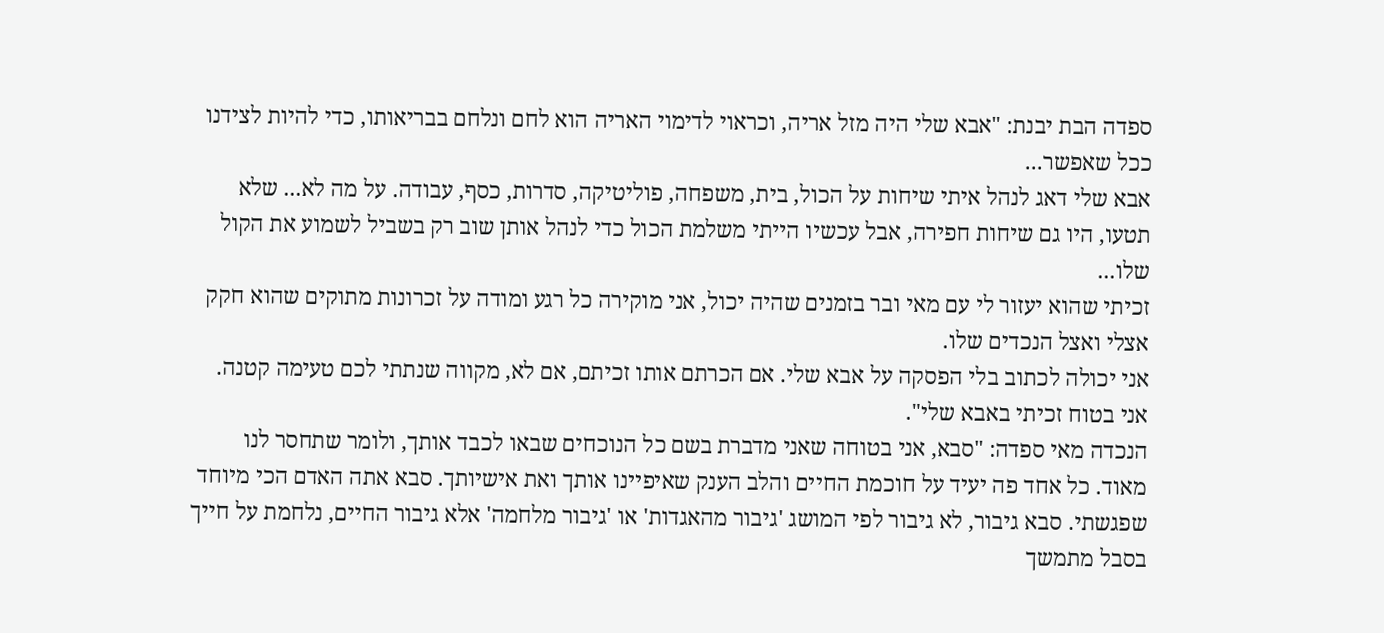ספדה הבת יבנת: "אבא שלי היה מזל אריה, וכראוי לדימוי האריה הוא לחם ונלחם בבריאותו, כדי להיות לצידנו ככל שאפשר...
אבא שלי דאג לנהל איתי שיחות על הכול, בית, משפחה, פוליטיקה, סדרות, כסף, עבודה. על מה לא... שלא תטעו, היו גם שיחות חפירה, אבל עכשיו הייתי משלמת הכול כדי לנהל אותן שוב רק בשביל לשמוע את הקול שלו...
זכיתי שהוא יעזור לי עם מאי ובר בזמנים שהיה יכול, אני מוקירה כל רגע ומודה על זכרונות מתוקים שהוא חקק אצלי ואצל הנכדים שלו.
אני יכולה לכתוב בלי הפסקה על אבא שלי. אם הכרתם אותו זכיתם, אם לא, מקווה שנתתי לכם טעימה קטנה. אני בטוח זכיתי באבא שלי".
הנכדה מאי ספדה: "סבא, אני בטוחה שאני מדברת בשם כל הנוכחים שבאו לכבד אותך, ולומר שתחסר לנו מאוד. כל אחד פה יעיד על חוכמת החיים והלב הענק שאיפיינו אותך ואת אישיותך. סבא אתה האדם הכי מיוחד שפגשתי. סבא גיבור, לא גיבור לפי המושג 'גיבור מהאגדות' או 'גיבור מלחמה' אלא גיבור החיים, נלחמת על חייך בסבל מתמשך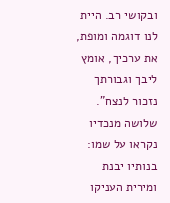ובקושי רב. היית לנו דוגמה ומופת, את ערכיך, אומץ ליבך וגבורתך נזכור לנצח".
שלושה מנכדיו נקראו על שמו: בנותיו יבנת ומירית העניקו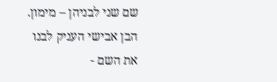שם שני לבניהן – מימון. הבן אבישי העניק לבנו את השם -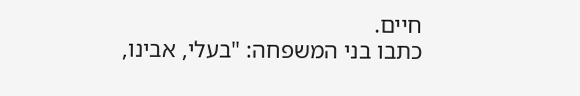חיים.
כתבו בני המשפחה: "בעלי, אבינו,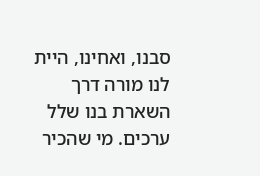סבנו, ואחינו, היית לנו מורה דרך השארת בנו שלל ערכים. מי שהכיר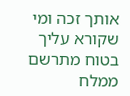אותך זכה ומי שקורא עליך בטוח מתרשם ממלח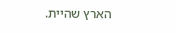הארץ שהיית.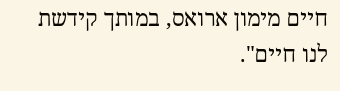חיים מימון ארואס, במותך קידשת לנו חיים".